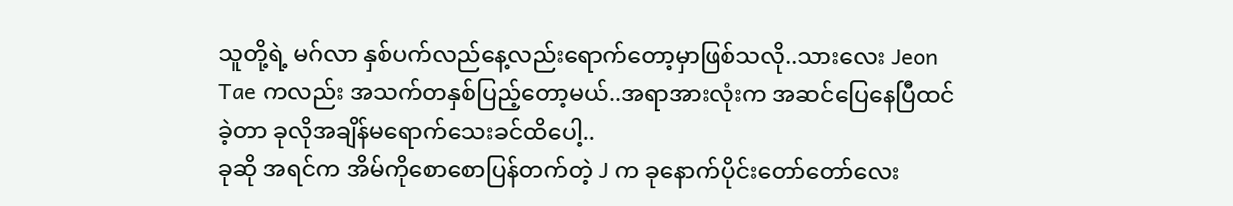သူတို့ရဲ့ မဂ်လာ နှစ်ပက်လည်နေ့လည်းရောက်တော့မှာဖြစ်သလို..သားလေး Jeon Tae ကလည်း အသက်တနှစ်ပြည့်တော့မယ်..အရာအားလုံးက အဆင်ပြေနေပြီထင်ခဲ့တာ ခုလိုအချိန်မရောက်သေးခင်ထိပေါ့..
ခုဆို အရင်က အိမ်ကိုစောစောပြန်တက်တဲ့ J က ခုနောက်ပိုင်းတော်တော်လေး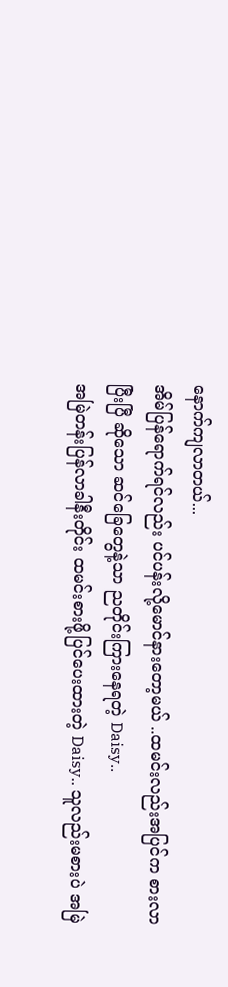နောက်ကျလာတယ်...
အိမ်ပြန်ရောက်ရင်လည်း ပင်ပန်းလို့မောင်နားတော့မယ် ..ထမင်းလည်းအပြင်က စားလာပြီးပြီ ဆိုသော ဆင်ခြေတွေနဲ့သာ ညတိုင်းကြားနေရတဲ့ Daisy..
အမြဲတန်းပြန်လာခါနီးတိုင်း ထမင်းစားဖို့ပြင်ပေးထားတဲ့ Daisy.. သူလည်းမစားပဲ အမြဲ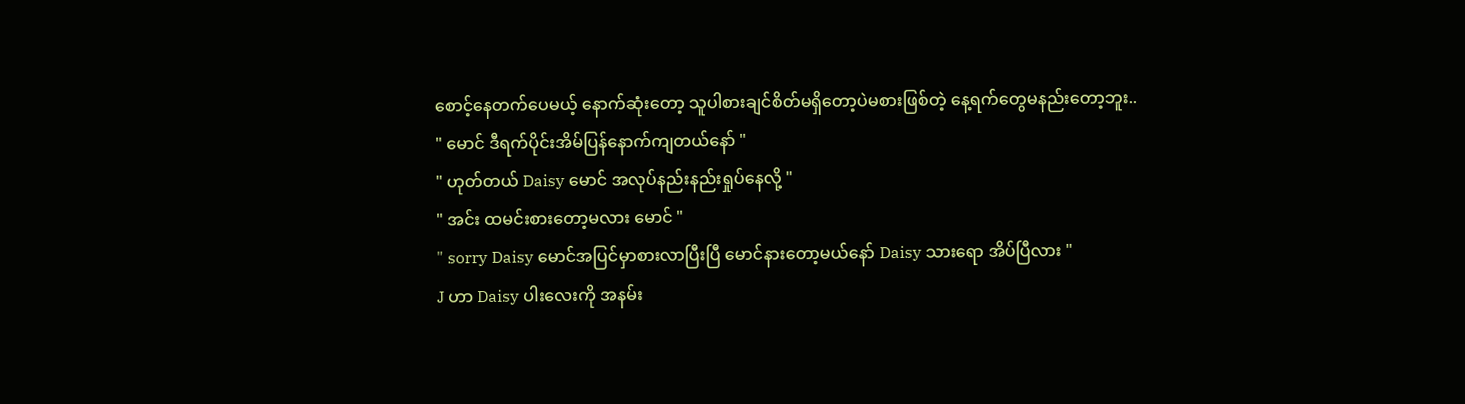စောင့်နေတက်ပေမယ့် နောက်ဆုံးတော့ သူပါစားချင်စိတ်မရှိတော့ပဲမစားဖြစ်တဲ့ နေ့ရက်တွေမနည်းတော့ဘူး..
" မောင် ဒီရက်ပိုင်းအိမ်ပြန်နောက်ကျတယ်နော် "
" ဟုတ်တယ် Daisy မောင် အလုပ်နည်းနည်းရှုပ်နေလို့ "
" အင်း ထမင်းစားတော့မလား မောင် "
" sorry Daisy မောင်အပြင်မှာစားလာပြီးပြီ မောင်နားတော့မယ်နော် Daisy သားရော အိပ်ပြီလား "
J ဟာ Daisy ပါးလေးကို အနမ်း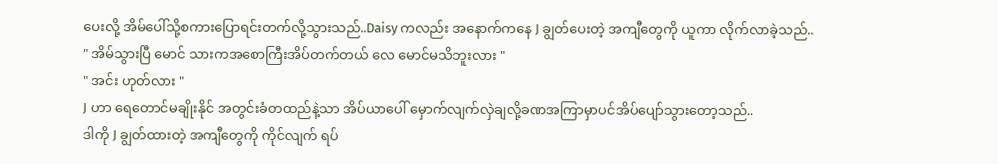ပေးလို့ အိမ်ပေါ်သို့စကားပြောရင်းတက်လို့သွားသည်..Daisy ကလည်း အနောက်ကနေ J ချွတ်ပေးတဲ့ အကျီတွေကို ယူကာ လိုက်လာခဲ့သည်..
" အိမ်သွားပြီ မောင် သားကအစောကြီးအိပ်တက်တယ် လေ မောင်မသိဘူးလား "
" အင်း ဟုတ်လား "
J ဟာ ရေတောင်မချိုးနိုင် အတွင်းခံတထည်နဲ့သာ အိပ်ယာပေါ် မှောက်လျက်လှဲချလို့ခဏအကြာမှာပင်အိပ်ပျော်သွားတော့သည်..
ဒါကို J ချွတ်ထားတဲ့ အကျီတွေကို ကိုင်လျက် ရပ်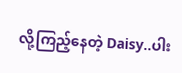လို့ကြည့်နေတဲ့ Daisy..ပါး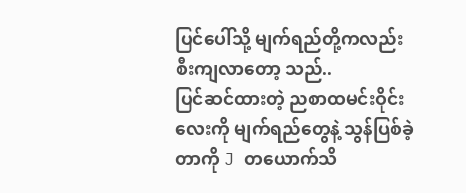ပြင်ပေါ်သို့ မျက်ရည်တို့ကလည်းစီးကျလာတော့ သည်..
ပြင်ဆင်ထားတဲ့ ညစာထမင်းဝိုင်းလေးကို မျက်ရည်တွေနဲ့ သွန်ပြစ်ခဲ့တာကို J တယောက်သိ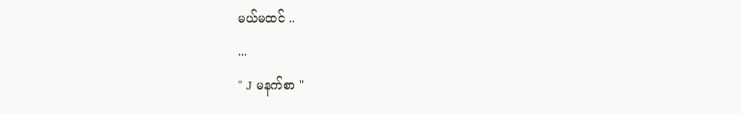မယ်မထင် ..
...
" J မနက်စာ "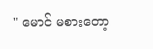" မောင် မစားတော့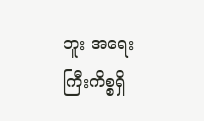ဘူး အရေးကြီးကိစ္စရှိ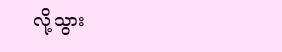လို့သွား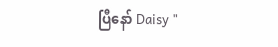ပြီနော် Daisy "